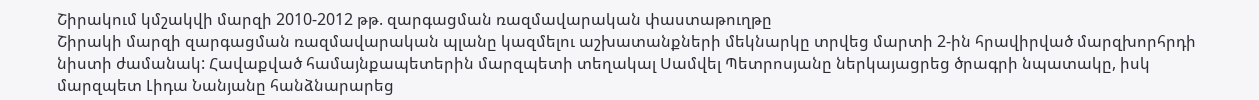Շիրակում կմշակվի մարզի 2010-2012 թթ. զարգացման ռազմավարական փաստաթուղթը
Շիրակի մարզի զարգացման ռազմավարական պլանը կազմելու աշխատանքների մեկնարկը տրվեց մարտի 2-ին հրավիրված մարզխորհրդի նիստի ժամանակ: Հավաքված համայնքապետերին մարզպետի տեղակալ Սամվել Պետրոսյանը ներկայացրեց ծրագրի նպատակը, իսկ մարզպետ Լիդա Նանյանը հանձնարարեց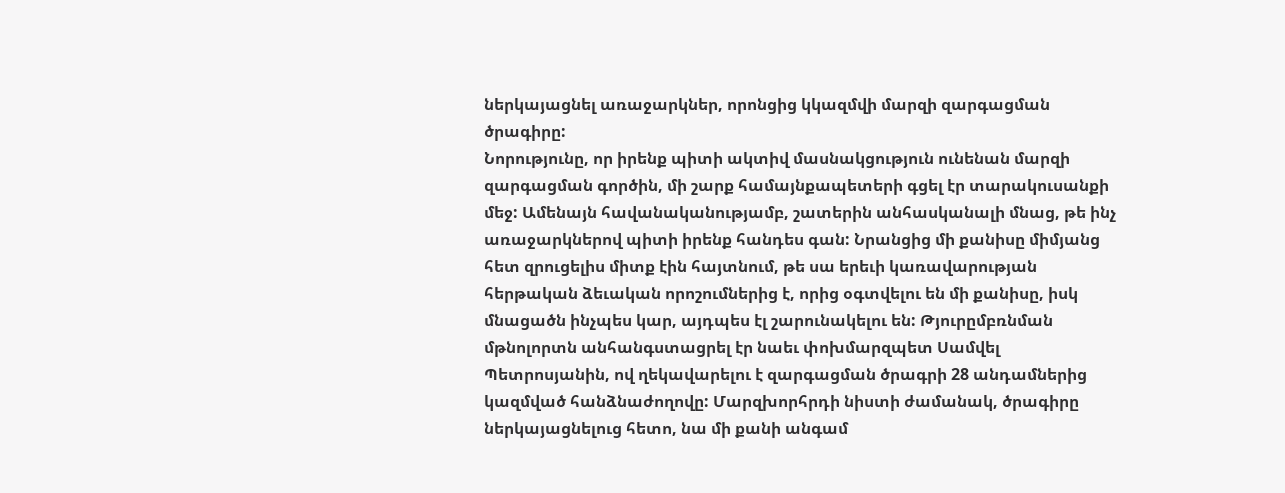ներկայացնել առաջարկներ, որոնցից կկազմվի մարզի զարգացման ծրագիրը:
Նորությունը, որ իրենք պիտի ակտիվ մասնակցություն ունենան մարզի զարգացման գործին, մի շարք համայնքապետերի գցել էր տարակուսանքի մեջ: Ամենայն հավանականությամբ, շատերին անհասկանալի մնաց, թե ինչ առաջարկներով պիտի իրենք հանդես գան: Նրանցից մի քանիսը միմյանց հետ զրուցելիս միտք էին հայտնում, թե սա երեւի կառավարության հերթական ձեւական որոշումներից է, որից օգտվելու են մի քանիսը, իսկ մնացածն ինչպես կար, այդպես էլ շարունակելու են: Թյուրըմբռնման մթնոլորտն անհանգստացրել էր նաեւ փոխմարզպետ Սամվել Պետրոսյանին, ով ղեկավարելու է զարգացման ծրագրի 28 անդամներից կազմված հանձնաժողովը: Մարզխորհրդի նիստի ժամանակ, ծրագիրը ներկայացնելուց հետո, նա մի քանի անգամ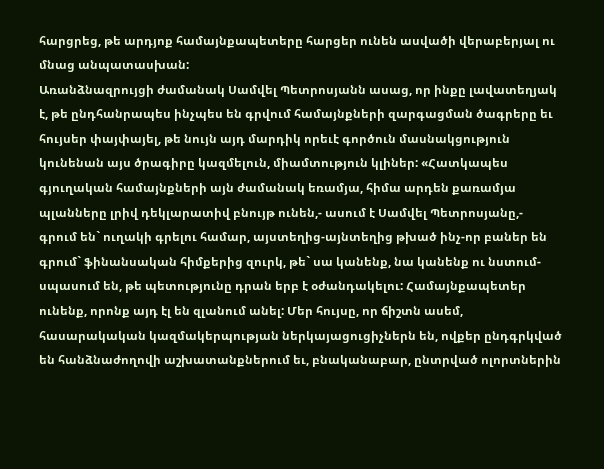հարցրեց, թե արդյոք համայնքապետերը հարցեր ունեն ասվածի վերաբերյալ ու մնաց անպատասխան:
Առանձնազրույցի ժամանակ Սամվել Պետրոսյանն ասաց, որ ինքը լավատեղյակ է, թե ընդհանրապես ինչպես են գրվում համայնքների զարգացման ծագրերը եւ հույսեր փայփայել, թե նույն այդ մարդիկ որեւէ գործուն մասնակցություն կունենան այս ծրագիրը կազմելուն, միամտություն կլիներ: «Հատկապես գյուղական համայնքների այն ժամանակ եռամյա, հիմա արդեն քառամյա պլանները լրիվ դեկլարատիվ բնույթ ունեն,- ասում է Սամվել Պետրոսյանը,- գրում են` ուղակի գրելու համար, այստեղից-այնտեղից թխած ինչ-որ բաներ են գրում` ֆինանսական հիմքերից զուրկ, թե` սա կանենք, նա կանենք ու նստում-սպասում են, թե պետությունը դրան երբ է օժանդակելու: Համայնքապետեր ունենք, որոնք այդ էլ են զլանում անել: Մեր հույսը, որ ճիշտն ասեմ, հասարակական կազմակերպության ներկայացուցիչներն են, ովքեր ընդգրկված են հանձնաժողովի աշխատանքներում եւ, բնականաբար, ընտրված ոլորտներին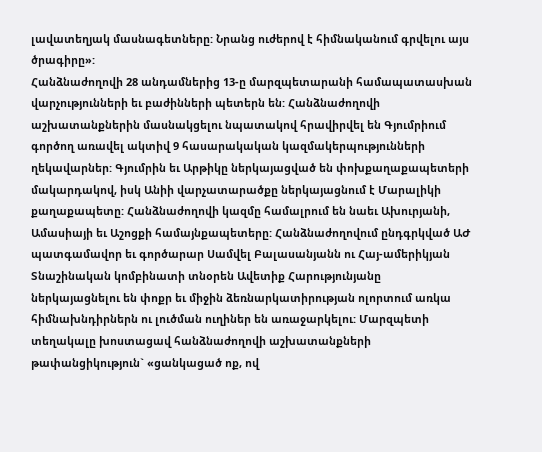լավատեղյակ մասնագետները: Նրանց ուժերով է հիմնականում գրվելու այս ծրագիրը»:
Հանձնաժողովի 28 անդամներից 13-ը մարզպետարանի համապատասխան վարչությունների եւ բաժինների պետերն են: Հանձնաժողովի աշխատանքներին մասնակցելու նպատակով հրավիրվել են Գյումրիում գործող առավել ակտիվ 9 հասարակական կազմակերպությունների ղեկավարներ: Գյումրին եւ Արթիկը ներկայացված են փոխքաղաքապետերի մակարդակով, իսկ Անիի վարչատարածքը ներկայացնում է Մարալիկի քաղաքապետը: Հանձնաժողովի կազմը համալրում են նաեւ Ախուրյանի, Ամասիայի եւ Աշոցքի համայնքապետերը: Հանձնաժողովում ընդգրկված ԱԺ պատգամավոր եւ գործարար Սամվել Բալասանյանն ու Հայ-ամերիկյան Տնաշինական կոմբինատի տնօրեն Ավետիք Հարությունյանը ներկայացնելու են փոքր եւ միջին ձեռնարկատիրության ոլորտում առկա հիմնախնդիրներն ու լուծման ուղիներ են առաջարկելու: Մարզպետի տեղակալը խոստացավ հանձնաժողովի աշխատանքների թափանցիկություն` «ցանկացած ոք, ով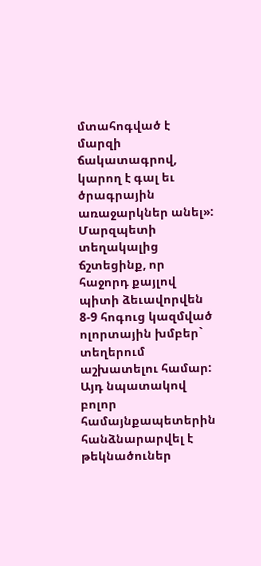մտահոգված է մարզի ճակատագրով, կարող է գալ եւ ծրագրային առաջարկներ անել»:
Մարզպետի տեղակալից ճշտեցինք, որ հաջորդ քայլով պիտի ձեւավորվեն 8-9 հոգուց կազմված ոլորտային խմբեր` տեղերում աշխատելու համար: Այդ նպատակով բոլոր համայնքապետերին հանձնարարվել է թեկնածուներ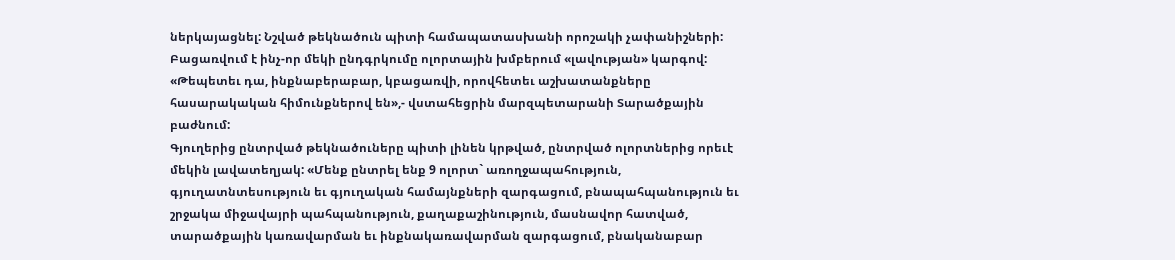ներկայացնել: Նշված թեկնածուն պիտի համապատասխանի որոշակի չափանիշների: Բացառվում է ինչ-որ մեկի ընդգրկումը ոլորտային խմբերում «լավության» կարգով: «Թեպետեւ դա, ինքնաբերաբար, կբացառվի, որովհետեւ աշխատանքները հասարակական հիմունքներով են»,- վստահեցրին մարզպետարանի Տարածքային բաժնում:
Գյուղերից ընտրված թեկնածուները պիտի լինեն կրթված, ընտրված ոլորտներից որեւէ մեկին լավատեղյակ: «Մենք ընտրել ենք 9 ոլորտ` առողջապահություն, գյուղատնտեսություն եւ գյուղական համայնքների զարգացում, բնապահպանություն եւ շրջակա միջավայրի պահպանություն, քաղաքաշինություն, մասնավոր հատված, տարածքային կառավարման եւ ինքնակառավարման զարգացում, բնականաբար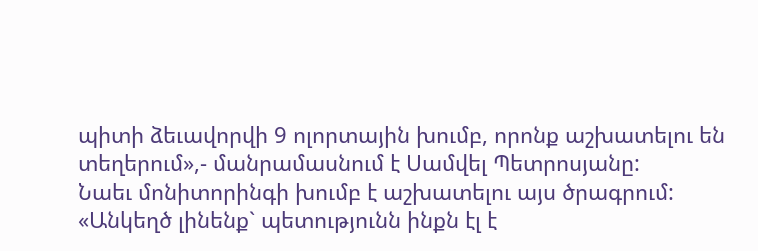պիտի ձեւավորվի 9 ոլորտային խումբ, որոնք աշխատելու են տեղերում»,- մանրամասնում է Սամվել Պետրոսյանը:
Նաեւ մոնիտորինգի խումբ է աշխատելու այս ծրագրում: «Անկեղծ լինենք` պետությունն ինքն էլ է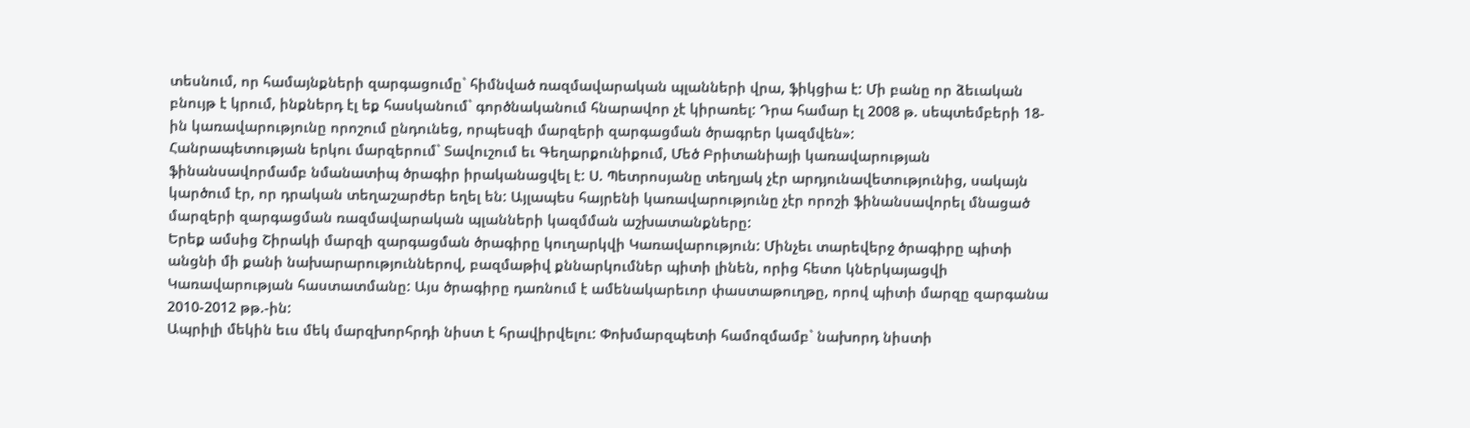տեսնում, որ համայնքների զարգացումը` հիմնված ռազմավարական պլանների վրա, ֆիկցիա է: Մի բանը որ ձեւական բնույթ է կրում, ինքներդ էլ եք հասկանում` գործնականում հնարավոր չէ կիրառել: Դրա համար էլ 2008 թ. սեպտեմբերի 18-ին կառավարությունը որոշում ընդունեց, որպեսզի մարզերի զարգացման ծրագրեր կազմվեն»:
Հանրապետության երկու մարզերում` Տավուշում եւ Գեղարքունիքում, Մեծ Բրիտանիայի կառավարության ֆինանսավորմամբ նմանատիպ ծրագիր իրականացվել է: Ս. Պետրոսյանը տեղյակ չէր արդյունավետությունից, սակայն կարծում էր, որ դրական տեղաշարժեր եղել են: Այլապես հայրենի կառավարությունը չէր որոշի ֆինանսավորել մնացած մարզերի զարգացման ռազմավարական պլանների կազմման աշխատանքները:
Երեք ամսից Շիրակի մարզի զարգացման ծրագիրը կուղարկվի Կառավարություն: Մինչեւ տարեվերջ ծրագիրը պիտի անցնի մի քանի նախարարություններով, բազմաթիվ քննարկումներ պիտի լինեն, որից հետո կներկայացվի Կառավարության հաստատմանը: Այս ծրագիրը դառնում է ամենակարեւոր փաստաթուղթը, որով պիտի մարզը զարգանա 2010-2012 թթ.-ին:
Ապրիլի մեկին եւս մեկ մարզխորհրդի նիստ է հրավիրվելու: Փոխմարզպետի համոզմամբ` նախորդ նիստի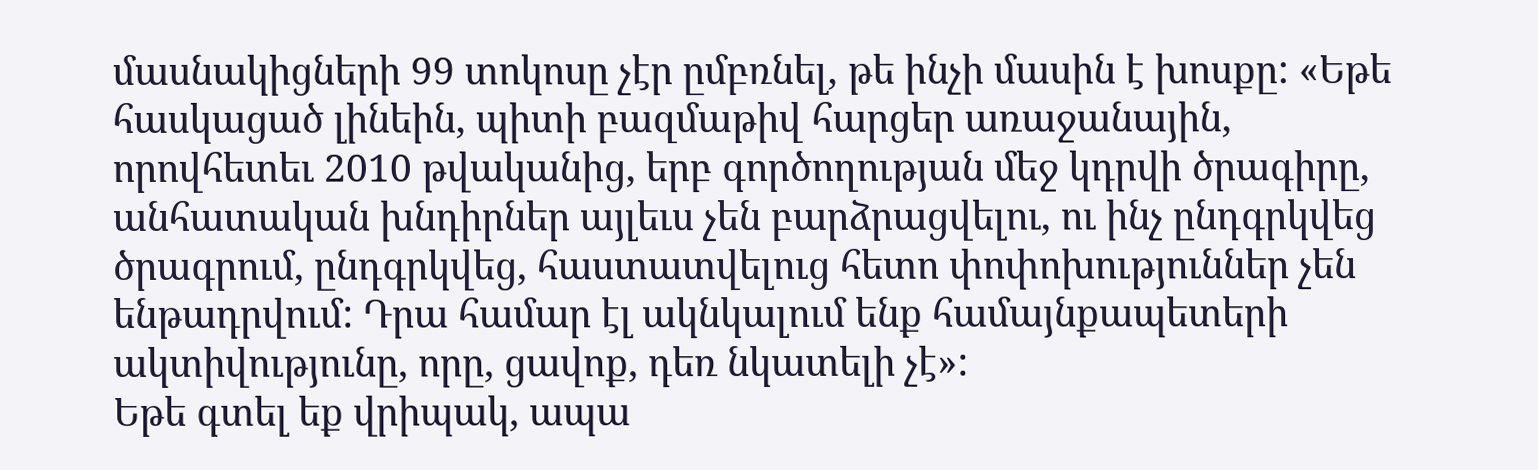մասնակիցների 99 տոկոսը չէր ըմբռնել, թե ինչի մասին է խոսքը: «Եթե հասկացած լինեին, պիտի բազմաթիվ հարցեր առաջանային, որովհետեւ 2010 թվականից, երբ գործողության մեջ կդրվի ծրագիրը, անհատական խնդիրներ այլեւս չեն բարձրացվելու, ու ինչ ընդգրկվեց ծրագրում, ընդգրկվեց, հաստատվելուց հետո փոփոխություններ չեն ենթադրվում: Դրա համար էլ ակնկալում ենք համայնքապետերի ակտիվությունը, որը, ցավոք, դեռ նկատելի չէ»:
Եթե գտել եք վրիպակ, ապա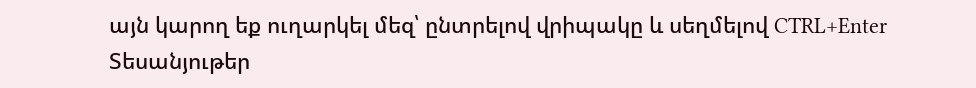այն կարող եք ուղարկել մեզ՝ ընտրելով վրիպակը և սեղմելով CTRL+Enter
Տեսանյութեր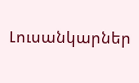Լուսանկարներ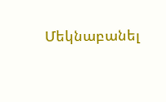Մեկնաբանել